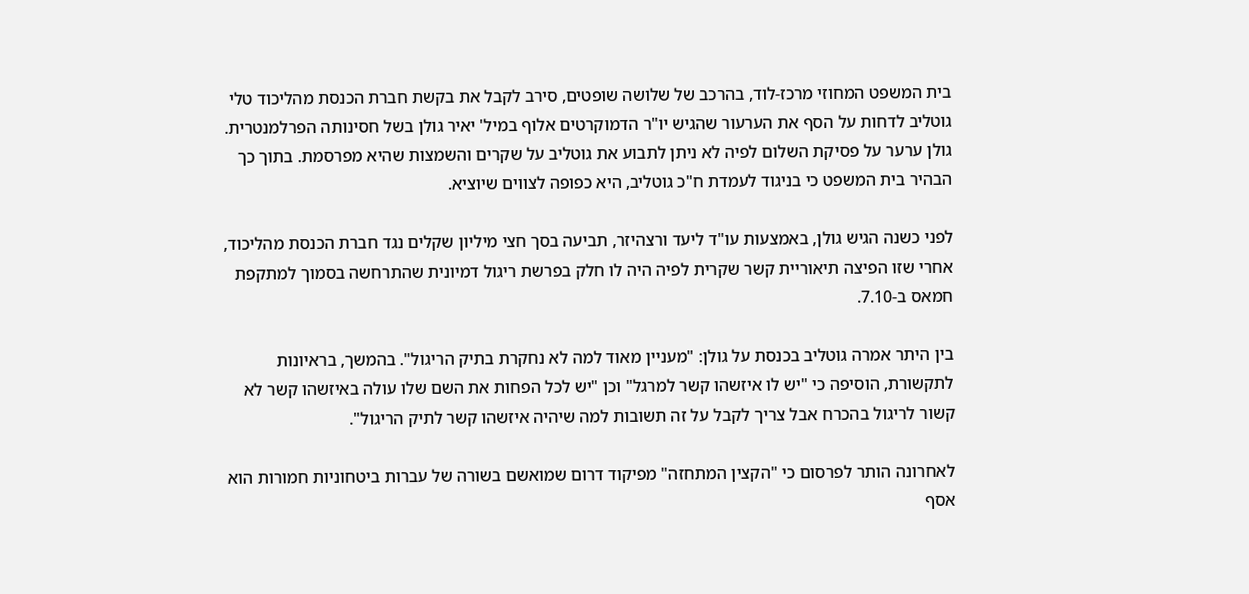בית המשפט המחוזי מרכז-לוד, בהרכב של שלושה שופטים, סירב לקבל את בקשת חברת הכנסת מהליכוד טלי גוטליב לדחות על הסף את הערעור שהגיש יו"ר הדמוקרטים אלוף במיל' יאיר גולן בשל חסינותה הפרלמנטרית. גולן ערער על פסיקת השלום לפיה לא ניתן לתבוע את גוטליב על שקרים והשמצות שהיא מפרסמת. בתוך כך הבהיר בית המשפט כי בניגוד לעמדת ח"כ גוטליב, היא כפופה לצווים שיוציא.

לפני כשנה הגיש גולן, באמצעות עו"ד ליעד ורצהיזר, תביעה בסך חצי מיליון שקלים נגד חברת הכנסת מהליכוד, אחרי שזו הפיצה תיאוריית קשר שקרית לפיה היה לו חלק בפרשת ריגול דמיונית שהתרחשה בסמוך למתקפת חמאס ב-7.10.

בין היתר אמרה גוטליב בכנסת על גולן: "מעניין מאוד למה לא נחקרת בתיק הריגול". בהמשך, בראיונות לתקשורת, הוסיפה כי "יש לו איזשהו קשר למרגל" וכן "יש לכל הפחות את השם שלו עולה באיזשהו קשר לא קשור לריגול בהכרח אבל צריך לקבל על זה תשובות למה שיהיה איזשהו קשר לתיק הריגול".

לאחרונה הותר לפרסום כי "הקצין המתחזה" מפיקוד דרום שמואשם בשורה של עברות ביטחוניות חמורות הוא אסף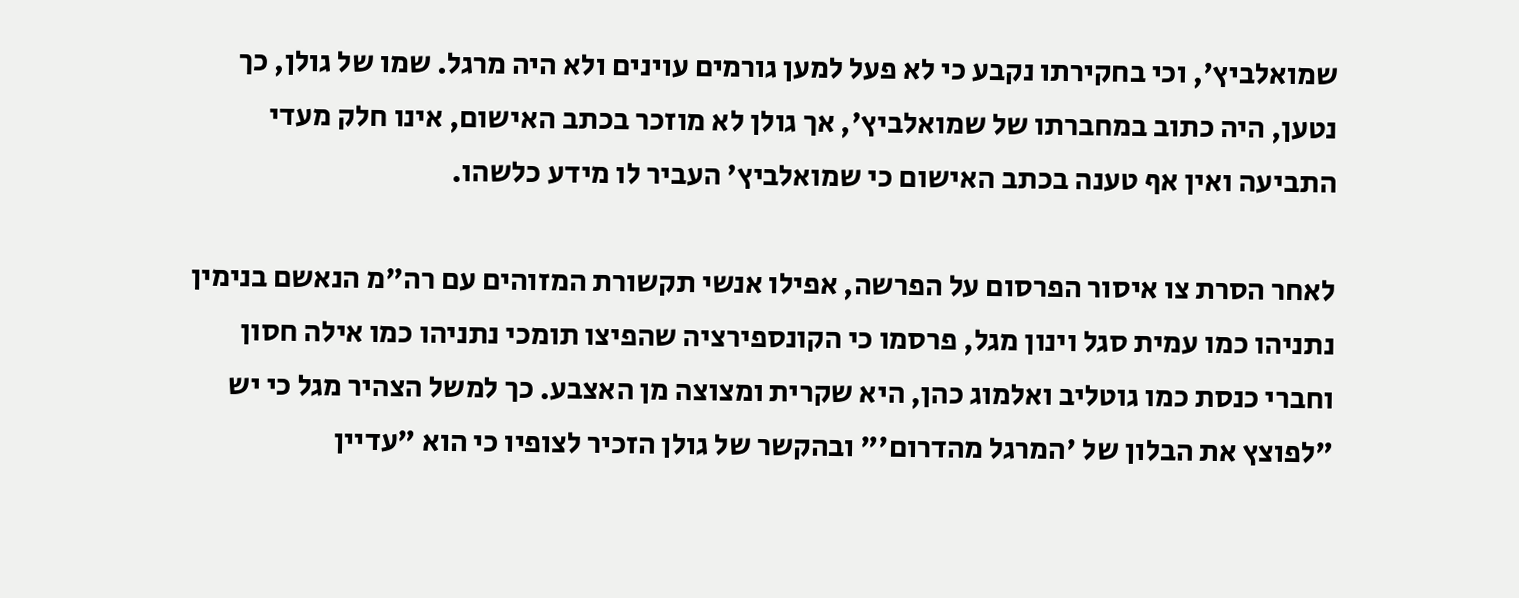שמואלביץ', וכי בחקירתו נקבע כי לא פעל למען גורמים עוינים ולא היה מרגל. שמו של גולן, כך נטען, היה כתוב במחברתו של שמואלביץ', אך גולן לא מוזכר בכתב האישום, אינו חלק מעדי התביעה ואין אף טענה בכתב האישום כי שמואלביץ' העביר לו מידע כלשהו.

לאחר הסרת צו איסור הפרסום על הפרשה, אפילו אנשי תקשורת המזוהים עם רה"מ הנאשם בנימין נתניהו כמו עמית סגל וינון מגל, פרסמו כי הקונספירציה שהפיצו תומכי נתניהו כמו אילה חסון וחברי כנסת כמו גוטליב ואלמוג כהן, היא שקרית ומצוצה מן האצבע. כך למשל הצהיר מגל כי יש "לפוצץ את הבלון של 'המרגל מהדרום'" ובהקשר של גולן הזכיר לצופיו כי הוא "עדיין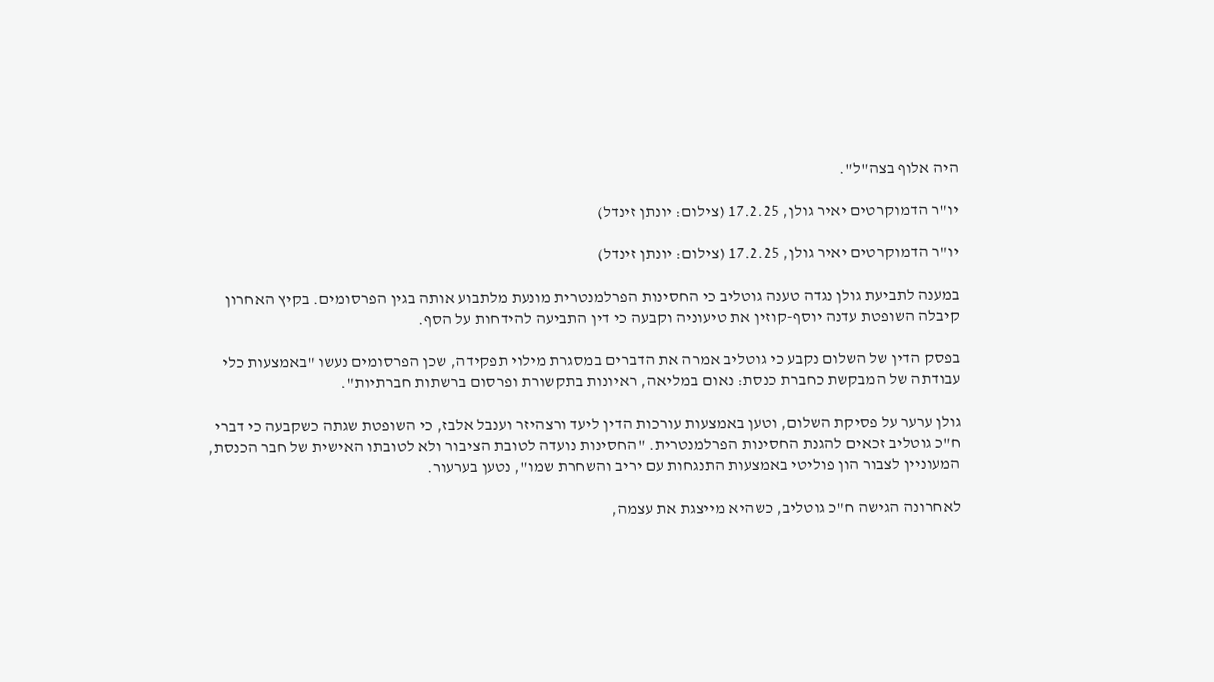היה אלוף בצה"ל".

יו"ר הדמוקרטים יאיר גולן, 17.2.25 (צילום: יונתן זינדל)

יו"ר הדמוקרטים יאיר גולן, 17.2.25 (צילום: יונתן זינדל)

במענה לתביעת גולן נגדה טענה גוטליב כי החסינות הפרלמנטרית מונעת מלתבוע אותה בגין הפרסומים. בקיץ האחרון קיבלה השופטת עדנה יוסף-קוזין את טיעוניה וקבעה כי דין התביעה להידחות על הסף.

בפסק הדין של השלום נקבע כי גוטליב אמרה את הדברים במסגרת מילוי תפקידה, שכן הפרסומים נעשו "באמצעות כלי עבודתה של המבקשת כחברת כנסת: נאום במליאה, ראיונות בתקשורת ופרסום ברשתות חברתיות".

גולן ערער על פסיקת השלום, וטען באמצעות עורכות הדין ליעד ורצהיזר וענבל אלבז, כי השופטת שגתה כשקבעה כי דברי ח"כ גוטליב זכאים להגנת החסינות הפרלמנטרית. "החסינות נועדה לטובת הציבור ולא לטובתו האישית של חבר הכנסת, המעוניין לצבור הון פוליטי באמצעות התנגחות עם יריב והשחרת שמו", נטען בערעור.

לאחרונה הגישה ח"כ גוטליב, כשהיא מייצגת את עצמה,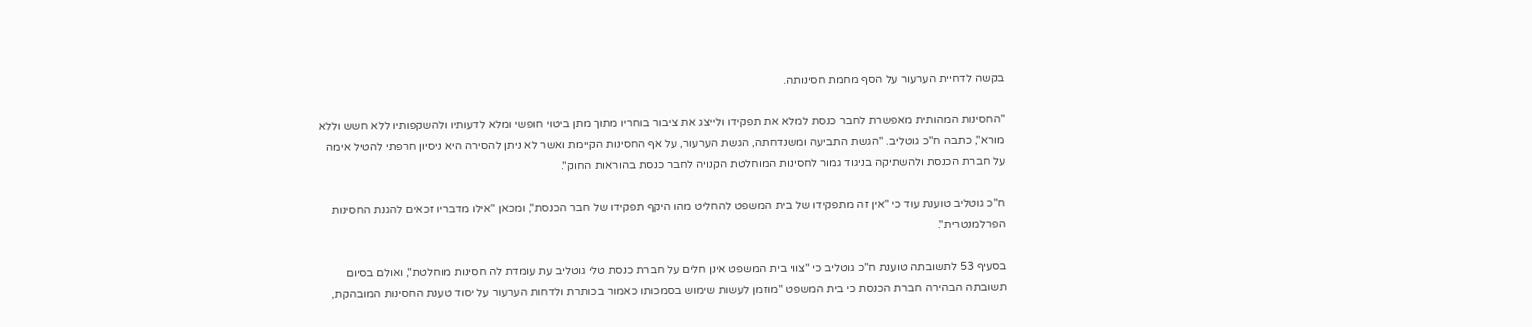בקשה לדחיית הערעור על הסף מחמת חסינותה.

"החסינות המהותית מאפשרת לחבר כנסת למלא את תפקידו ולייצג את ציבור בוחריו מתוך מתן ביטוי חופשי ומלא לדעותיו ולהשקפותיו ללא חשש וללא מורא", כתבה ח"כ גוטליב. "הגשת התביעה ומשנדחתה, הגשת הערעור, על אף החסינות הקיימת ואשר לא ניתן להסירה היא ניסיון חרפתי להטיל אימה על חברת הכנסת ולהשתיקה בניגוד גמור לחסינות המוחלטת הקנויה לחבר כנסת בהוראות החוק".

ח"כ גוטליב טוענת עוד כי "אין זה מתפקידו של בית המשפט להחליט מהו היקף תפקידו של חבר הכנסת", ומכאן "אילו מדבריו זכאים להגנת החסינות הפרלמנטרית".

בסעיף 53 לתשובתה טוענת ח"כ גוטליב כי "צווי בית המשפט אינן חלים על חברת כנסת טלי גוטליב עת עומדת לה חסינות מוחלטת", ואולם בסיום תשובתה הבהירה חברת הכנסת כי בית המשפט "מוזמן לעשות שימוש בסמכותו כאמור בכותרת ולדחות הערעור על יסוד טענת החסינות המובהקת,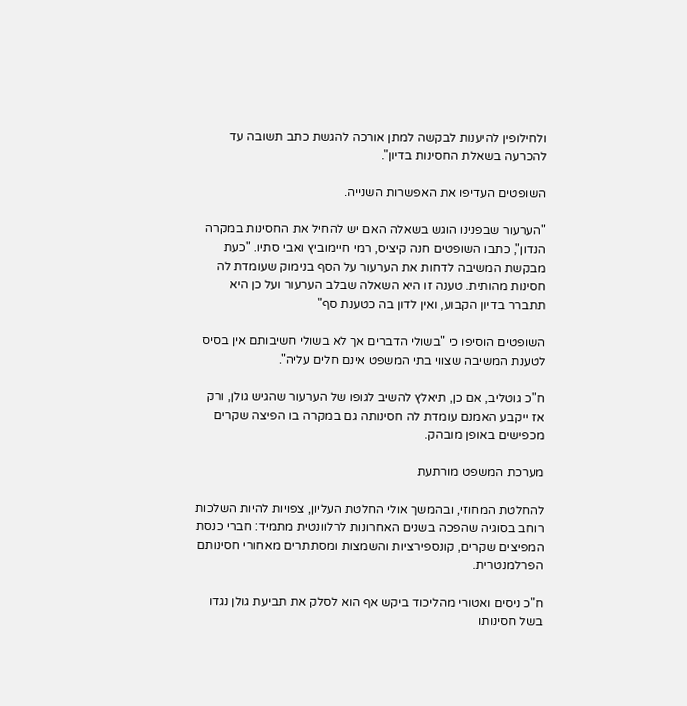ולחילופין להיענות לבקשה למתן אורכה להגשת כתב תשובה עד להכרעה בשאלת החסינות בדיון".

השופטים העדיפו את האפשרות השנייה.

"הערעור שבפנינו הוגש בשאלה האם יש להחיל את החסינות במקרה הנדון", כתבו השופטים חנה קיציס, רמי חיימוביץ ואבי סתיו. "כעת מבקשת המשיבה לדחות את הערעור על הסף בנימוק שעומדת לה חסינות מהותית. טענה זו היא השאלה שבלב הערעור ועל כן היא תתברר בדיון הקבוע, ואין לדון בה כטענת סף"

השופטים הוסיפו כי "בשולי הדברים אך לא בשולי חשיבותם אין בסיס לטענת המשיבה שצווי בתי המשפט אינם חלים עליה".

ח"כ גוטליב, אם כן, תיאלץ להשיב לגופו של הערעור שהגיש גולן, ורק אז ייקבע האמנם עומדת לה חסינותה גם במקרה בו הפיצה שקרים מכפישים באופן מובהק.

מערכת המשפט מורתעת

להחלטת המחוזי, ובהמשך אולי החלטת העליון, צפויות להיות השלכות רוחב בסוגיה שהפכה בשנים האחרונות לרלוונטית מתמיד: חברי כנסת המפיצים שקרים, קונספירציות והשמצות ומסתתרים מאחורי חסינותם הפרלמנטרית.

ח"כ ניסים ואטורי מהליכוד ביקש אף הוא לסלק את תביעת גולן נגדו בשל חסינותו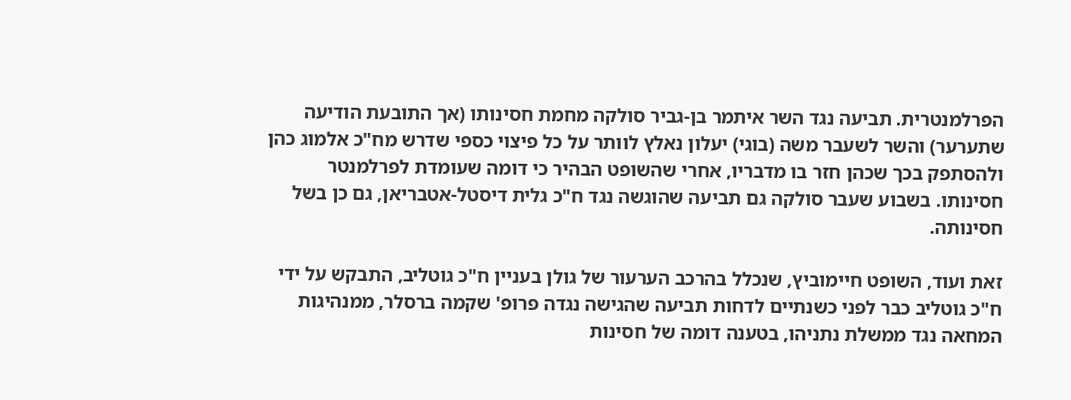הפרלמנטרית. תביעה נגד השר איתמר בן-גביר סולקה מחמת חסינותו (אך התובעת הודיעה שתערער) והשר לשעבר משה (בוגי) יעלון נאלץ לוותר על כל פיצוי כספי שדרש מח"כ אלמוג כהן ולהסתפק בכך שכהן חזר בו מדבריו, אחרי שהשופט הבהיר כי דומה שעומדת לפרלמנטר חסינותו. בשבוע שעבר סולקה גם תביעה שהוגשה נגד ח"כ גלית דיסטל-אטבריאן, גם כן בשל חסינותה.

זאת ועוד, השופט חיימוביץ, שנכלל בהרכב הערעור של גולן בעניין ח"כ גוטליב, התבקש על ידי ח"כ גוטליב כבר לפני כשנתיים לדחות תביעה שהגישה נגדה פרופ' שקמה ברסלר, ממנהיגות המחאה נגד ממשלת נתניהו, בטענה דומה של חסינות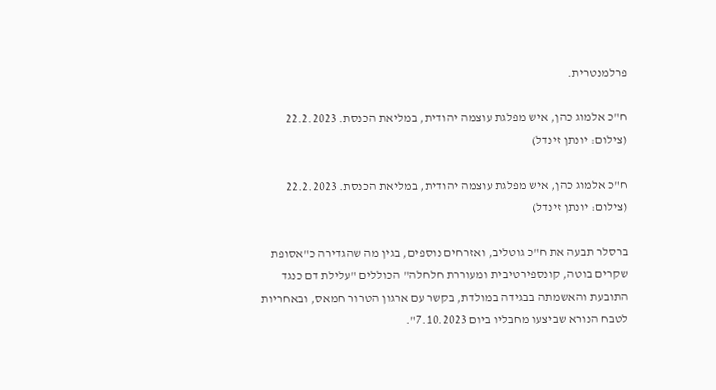פרלמנטרית.

ח"כ אלמוג כהן, איש מפלגת עוצמה יהודית, במליאת הכנסת. 22.2.2023 (צילום: יונתן זינדל)

ח"כ אלמוג כהן, איש מפלגת עוצמה יהודית, במליאת הכנסת. 22.2.2023 (צילום: יונתן זינדל)

ברסלר תבעה את ח"כ גוטליב, ואזרחים נוספים, בגין מה שהגדירה כ"אסופת שקרים בוטה, קונספירטיבית ומעוררת חלחלה" הכוללים "עלילת דם כנגד התובעת והאשמתה בבגידה במולדת, בקשר עם ארגון הטרור חמאס, ובאחריות לטבח הנורא שביצעו מחבליו ביום 7.10.2023".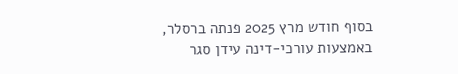בסוף חודש מרץ 2025 פנתה ברסלר, באמצעות עורכי-דינה עידן סגר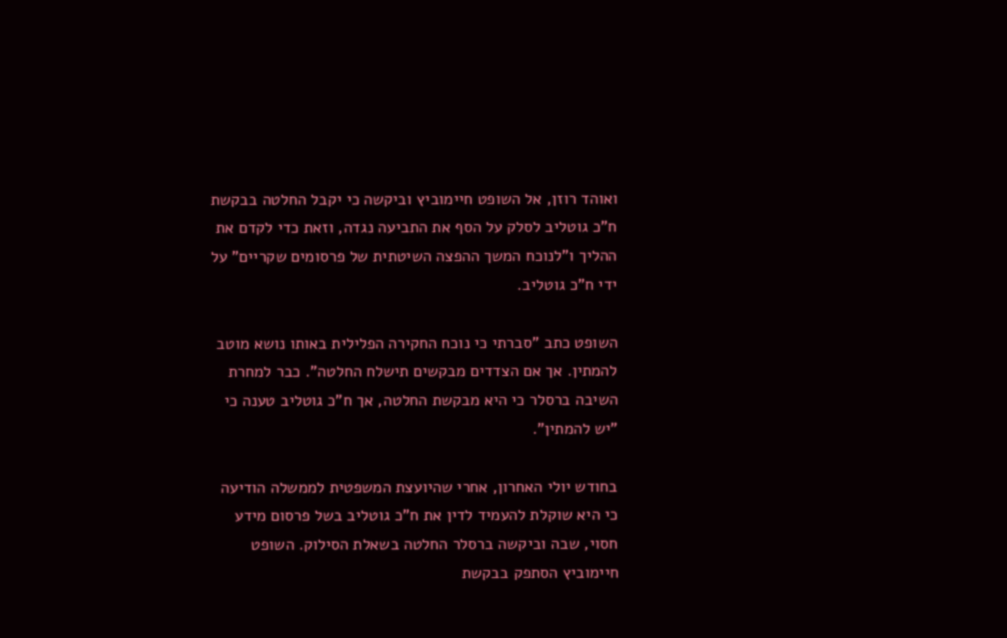ואוהד רוזן, אל השופט חיימוביץ וביקשה כי יקבל החלטה בבקשת ח"כ גוטליב לסלק על הסף את התביעה נגדה, וזאת כדי לקדם את ההליך ו"לנוכח המשך ההפצה השיטתית של פרסומים שקריים" על ידי ח"כ גוטליב.

השופט כתב "סברתי כי נוכח החקירה הפלילית באותו נושא מוטב להמתין. אך אם הצדדים מבקשים תישלח החלטה". כבר למחרת השיבה ברסלר כי היא מבקשת החלטה, אך ח"כ גוטליב טענה כי "יש להמתין".

בחודש יולי האחרון, אחרי שהיועצת המשפטית לממשלה הודיעה כי היא שוקלת להעמיד לדין את ח"כ גוטליב בשל פרסום מידע חסוי, שבה וביקשה ברסלר החלטה בשאלת הסילוק. השופט חיימוביץ הסתפק בבקשת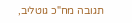תגובה מח"כ גוטליב,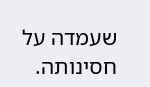שעמדה על חסינותה.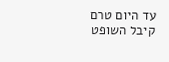עד היום טרם קיבל השופט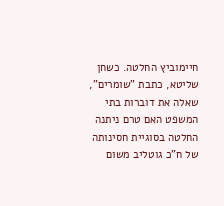חיימוביץ החלטה. כשחן שליטא, כתבת "שומרים", שאלה את דוברות בתי המשפט האם טרם ניתנה החלטה בסוגיית חסינותה של ח"כ גוטליב משום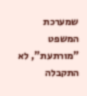שמערכת המשפט "מורתעת", לא התקבלה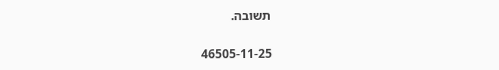תשובה.

46505-11-25